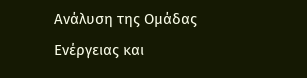Ανάλυση της Ομάδας Ενέργειας και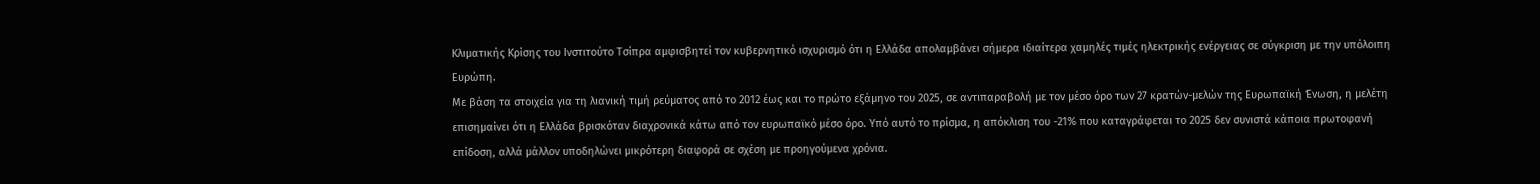Κλιματικής Κρίσης του Ινστιτούτο Τσίπρα αμφισβητεί τον κυβερνητικό ισχυρισμό ότι η Ελλάδα απολαμβάνει σήμερα ιδιαίτερα χαμηλές τιμές ηλεκτρικής ενέργειας σε σύγκριση με την υπόλοιπη Ευρώπη.
Με βάση τα στοιχεία για τη λιανική τιμή ρεύματος από το 2012 έως και το πρώτο εξάμηνο του 2025, σε αντιπαραβολή με τον μέσο όρο των 27 κρατών-μελών της Ευρωπαϊκή Ένωση, η μελέτη επισημαίνει ότι η Ελλάδα βρισκόταν διαχρονικά κάτω από τον ευρωπαϊκό μέσο όρο. Υπό αυτό το πρίσμα, η απόκλιση του -21% που καταγράφεται το 2025 δεν συνιστά κάποια πρωτοφανή επίδοση, αλλά μάλλον υποδηλώνει μικρότερη διαφορά σε σχέση με προηγούμενα χρόνια.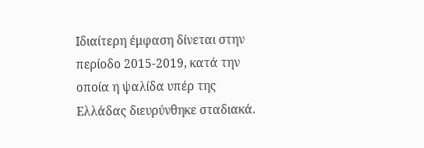Ιδιαίτερη έμφαση δίνεται στην περίοδο 2015-2019, κατά την οποία η ψαλίδα υπέρ της Ελλάδας διευρύνθηκε σταδιακά.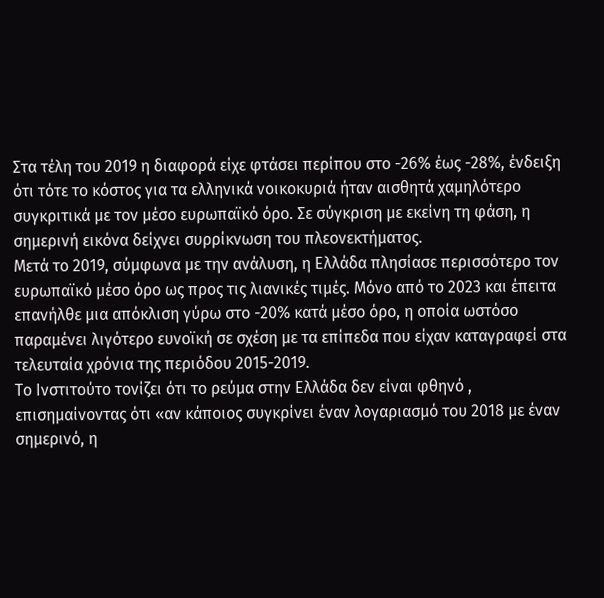Στα τέλη του 2019 η διαφορά είχε φτάσει περίπου στο -26% έως -28%, ένδειξη ότι τότε το κόστος για τα ελληνικά νοικοκυριά ήταν αισθητά χαμηλότερο συγκριτικά με τον μέσο ευρωπαϊκό όρο. Σε σύγκριση με εκείνη τη φάση, η σημερινή εικόνα δείχνει συρρίκνωση του πλεονεκτήματος.
Μετά το 2019, σύμφωνα με την ανάλυση, η Ελλάδα πλησίασε περισσότερο τον ευρωπαϊκό μέσο όρο ως προς τις λιανικές τιμές. Μόνο από το 2023 και έπειτα επανήλθε μια απόκλιση γύρω στο -20% κατά μέσο όρο, η οποία ωστόσο παραμένει λιγότερο ευνοϊκή σε σχέση με τα επίπεδα που είχαν καταγραφεί στα τελευταία χρόνια της περιόδου 2015-2019.
Το Ινστιτούτο τονίζει ότι το ρεύμα στην Ελλάδα δεν είναι φθηνό , επισημαίνοντας ότι «αν κάποιος συγκρίνει έναν λογαριασμό του 2018 με έναν σημερινό, η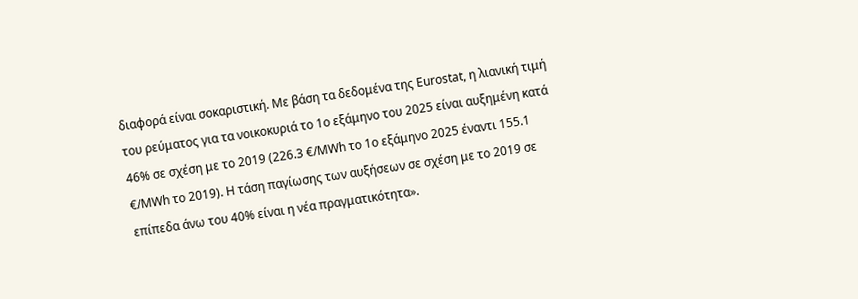διαφορά είναι σοκαριστική. Με βάση τα δεδομένα της Eurostat, η λιανική τιμή του ρεύματος για τα νοικοκυριά το 1ο εξάμηνο του 2025 είναι αυξημένη κατά 46% σε σχέση με το 2019 (226.3 €/MWh το 1ο εξάμηνο 2025 έναντι 155.1 €/MWh το 2019). Η τάση παγίωσης των αυξήσεων σε σχέση με το 2019 σε επίπεδα άνω του 40% είναι η νέα πραγματικότητα».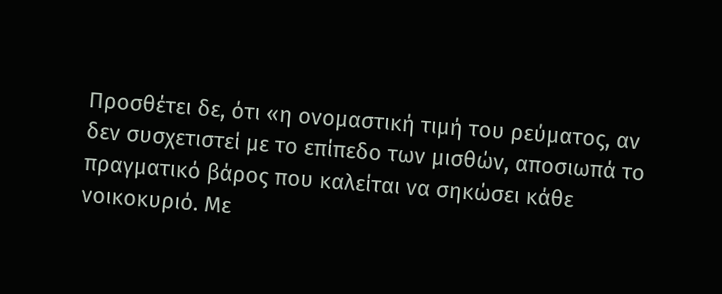Προσθέτει δε, ότι «η ονομαστική τιμή του ρεύματος, αν δεν συσχετιστεί με το επίπεδο των μισθών, αποσιωπά το πραγματικό βάρος που καλείται να σηκώσει κάθε νοικοκυριό. Με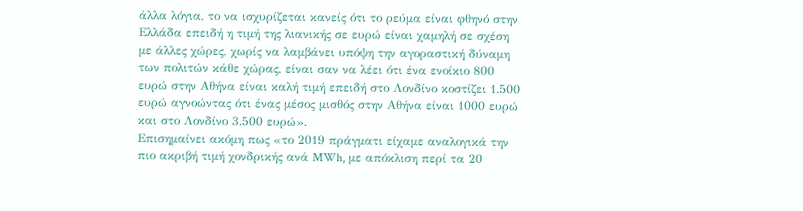άλλα λόγια, το να ισχυρίζεται κανείς ότι το ρεύμα είναι φθηνό στην Ελλάδα επειδή η τιμή της λιανικής σε ευρώ είναι χαμηλή σε σχέση με άλλες χώρες, χωρίς να λαμβάνει υπόψη την αγοραστική δύναμη των πολιτών κάθε χώρας, είναι σαν να λέει ότι ένα ενοίκιο 800 ευρώ στην Αθήνα είναι καλή τιμή επειδή στο Λονδίνο κοστίζει 1.500 ευρώ αγνοώντας ότι ένας μέσος μισθός στην Αθήνα είναι 1000 ευρώ και στο Λονδίνο 3.500 ευρώ».
Επισημαίνει ακόμη πως «το 2019 πράγματι είχαμε αναλογικά την πιο ακριβή τιμή χονδρικής ανά MWh, με απόκλιση περί τα 20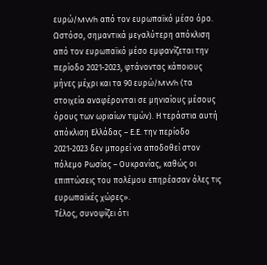ευρώ/MWh από τον ευρωπαϊκό μέσο όρο. Ωστόσο, σημαντικά μεγαλύτερη απόκλιση από τον ευρωπαϊκό μέσο εμφανίζεται την περίοδο 2021-2023, φτάνοντας κάποιους μήνες μέχρι και τα 90 ευρώ/MWh (τα στοιχεία αναφέρονται σε μηνιαίους μέσους όρους των ωριαίων τιμών). Η τεράστια αυτή απόκλιση Ελλάδας – Ε.Ε. την περίοδο 2021-2023 δεν μπορεί να αποδοθεί στον πόλεμο Ρωσίας – Ουκρανίας, καθώς οι επιπτώσεις του πολέμου επηρέασαν όλες τις ευρωπαϊκές χώρες».
Τέλος, συνοψίζει ότι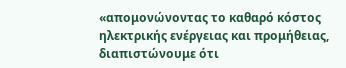«απομονώνοντας το καθαρό κόστος ηλεκτρικής ενέργειας και προμήθειας, διαπιστώνουμε ότι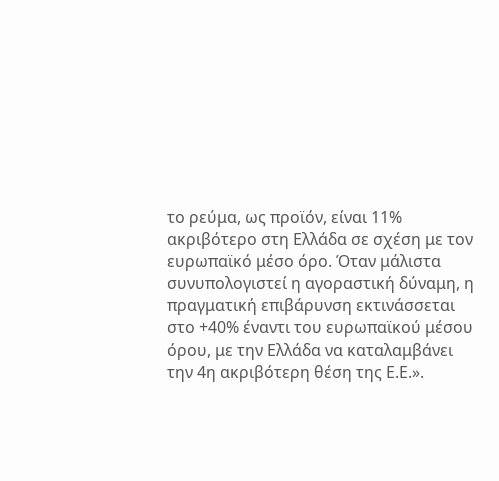το ρεύμα, ως προϊόν, είναι 11% ακριβότερο στη Ελλάδα σε σχέση με τον ευρωπαϊκό μέσο όρο. Όταν μάλιστα συνυπολογιστεί η αγοραστική δύναμη, η πραγματική επιβάρυνση εκτινάσσεται στο +40% έναντι του ευρωπαϊκού μέσου όρου, με την Ελλάδα να καταλαμβάνει την 4η ακριβότερη θέση της Ε.Ε.».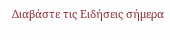Διαβάστε τις Ειδήσεις σήμερα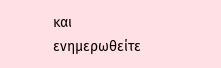και ενημερωθείτε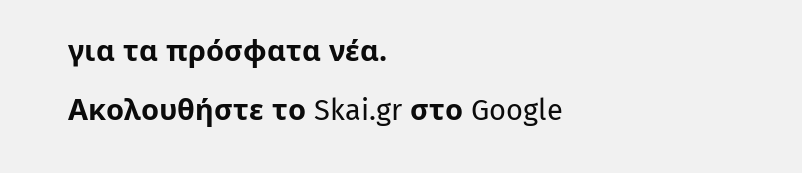για τα πρόσφατα νέα.
Ακολουθήστε το Skai.gr στο Google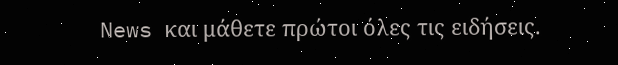News και μάθετε πρώτοι όλες τις ειδήσεις.